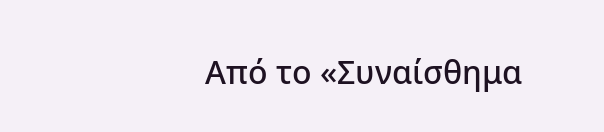Από το «Συναίσθημα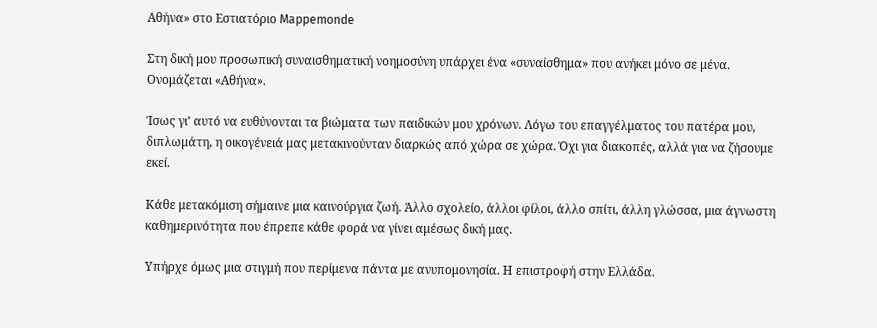Αθήνα» στο Εστιατόριο Mappemonde

Στη δική μου προσωπική συναισθηματική νοημοσύνη υπάρχει ένα «συναίσθημα» που ανήκει μόνο σε μένα. Ονομάζεται «Αθήνα».

Ίσως γι’ αυτό να ευθύνονται τα βιώματα των παιδικών μου χρόνων. Λόγω του επαγγέλματος του πατέρα μου, διπλωμάτη, η οικογένειά μας μετακινούνταν διαρκώς από χώρα σε χώρα. Όχι για διακοπές, αλλά για να ζήσουμε εκεί.

Κάθε μετακόμιση σήμαινε μια καινούργια ζωή. Άλλο σχολείο, άλλοι φίλοι, άλλο σπίτι, άλλη γλώσσα, μια άγνωστη καθημερινότητα που έπρεπε κάθε φορά να γίνει αμέσως δική μας.

Υπήρχε όμως μια στιγμή που περίμενα πάντα με ανυπομονησία. Η επιστροφή στην Ελλάδα.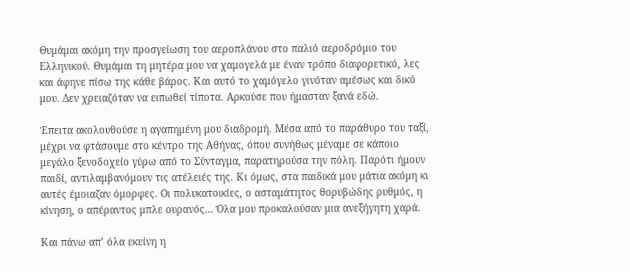Θυμάμαι ακόμη την προσγείωση του αεροπλάνου στο παλιό αεροδρόμιο του Ελληνικού. Θυμάμαι τη μητέρα μου να χαμογελά με έναν τρόπο διαφορετικό, λες και άφηνε πίσω της κάθε βάρος. Και αυτό το χαμόγελο γινόταν αμέσως και δικό μου. Δεν χρειαζόταν να ειπωθεί τίποτα. Αρκούσε που ήμασταν ξανά εδώ.

Έπειτα ακολουθούσε η αγαπημένη μου διαδρομή. Μέσα από το παράθυρο του ταξί, μέχρι να φτάσουμε στο κέντρο της Αθήνας, όπου συνήθως μέναμε σε κάποιο μεγάλο ξενοδοχείο γύρω από το Σύνταγμα, παρατηρούσα την πόλη. Παρότι ήμουν παιδί, αντιλαμβανόμουν τις ατέλειές της. Κι όμως, στα παιδικά μου μάτια ακόμη κι αυτές έμοιαζαν όμορφες. Οι πολυκατοικίες, ο ασταμάτητος θορυβώδης ρυθμός, η κίνηση, ο απέραντος μπλε ουρανός… Όλα μου προκαλούσαν μια ανεξήγητη χαρά.

Και πάνω απ’ όλα εκείνη η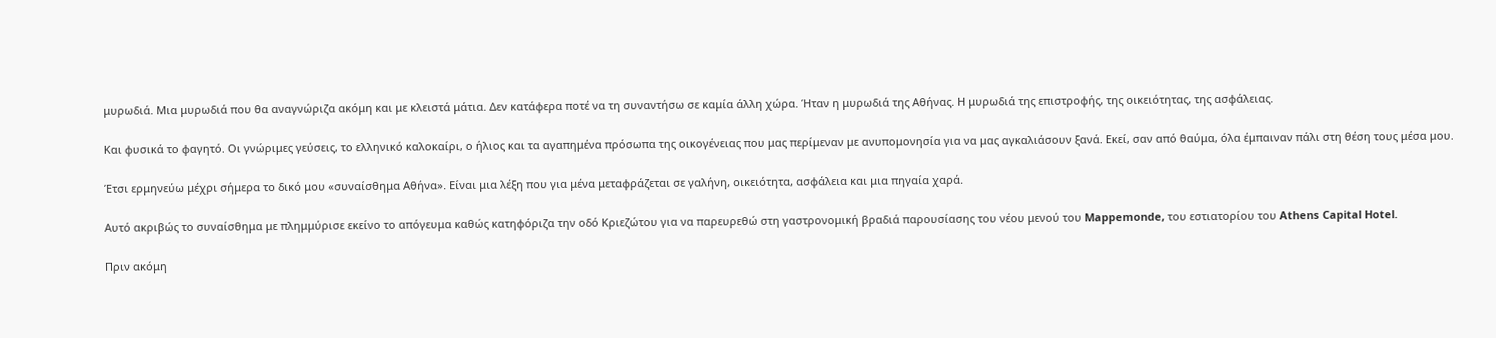μυρωδιά. Μια μυρωδιά που θα αναγνώριζα ακόμη και με κλειστά μάτια. Δεν κατάφερα ποτέ να τη συναντήσω σε καμία άλλη χώρα. Ήταν η μυρωδιά της Αθήνας. Η μυρωδιά της επιστροφής, της οικειότητας, της ασφάλειας.

Και φυσικά το φαγητό. Οι γνώριμες γεύσεις, το ελληνικό καλοκαίρι, ο ήλιος και τα αγαπημένα πρόσωπα της οικογένειας που μας περίμεναν με ανυπομονησία για να μας αγκαλιάσουν ξανά. Εκεί, σαν από θαύμα, όλα έμπαιναν πάλι στη θέση τους μέσα μου.

Έτσι ερμηνεύω μέχρι σήμερα το δικό μου «συναίσθημα Αθήνα». Είναι μια λέξη που για μένα μεταφράζεται σε γαλήνη, οικειότητα, ασφάλεια και μια πηγαία χαρά.

Αυτό ακριβώς το συναίσθημα με πλημμύρισε εκείνο το απόγευμα καθώς κατηφόριζα την οδό Κριεζώτου για να παρευρεθώ στη γαστρονομική βραδιά παρουσίασης του νέου μενού του Mappemonde, του εστιατορίου του Athens Capital Hotel.

Πριν ακόμη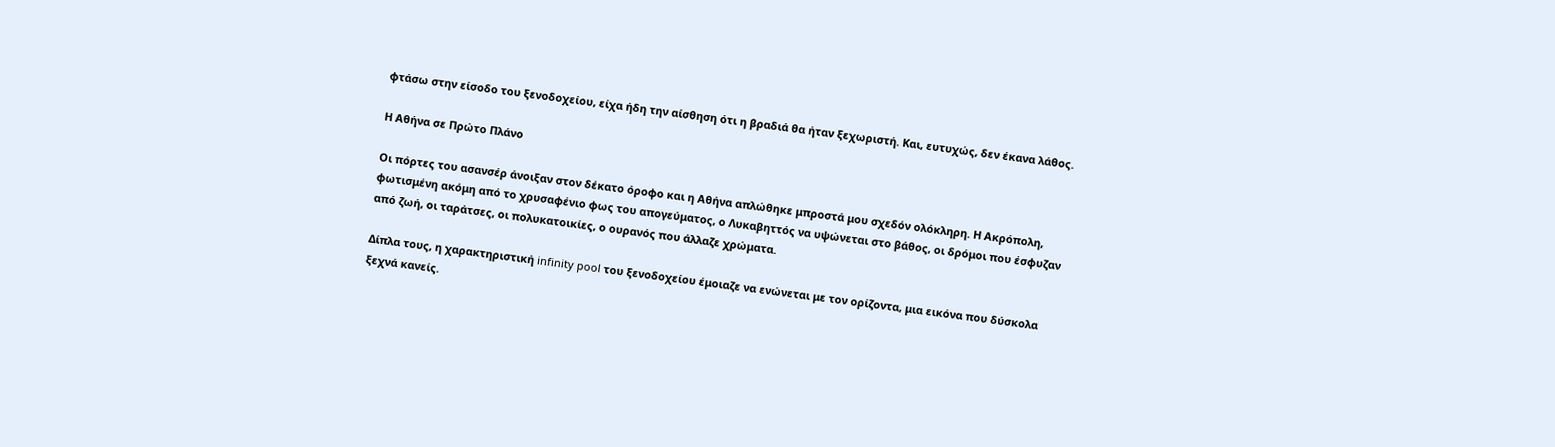φτάσω στην είσοδο του ξενοδοχείου, είχα ήδη την αίσθηση ότι η βραδιά θα ήταν ξεχωριστή. Και, ευτυχώς, δεν έκανα λάθος.

Η Αθήνα σε Πρώτο Πλάνο

Οι πόρτες του ασανσέρ άνοιξαν στον δέκατο όροφο και η Αθήνα απλώθηκε μπροστά μου σχεδόν ολόκληρη. Η Ακρόπολη, φωτισμένη ακόμη από το χρυσαφένιο φως του απογεύματος, ο Λυκαβηττός να υψώνεται στο βάθος, οι δρόμοι που έσφυζαν από ζωή, οι ταράτσες, οι πολυκατοικίες, ο ουρανός που άλλαζε χρώματα.

Δίπλα τους, η χαρακτηριστική infinity pool του ξενοδοχείου έμοιαζε να ενώνεται με τον ορίζοντα, μια εικόνα που δύσκολα ξεχνά κανείς.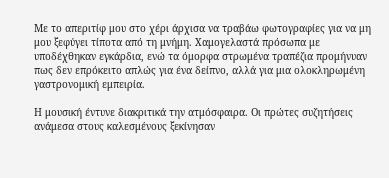Με το απεριτίφ μου στο χέρι άρχισα να τραβάω φωτογραφίες για να μη μου ξεφύγει τίποτα από τη μνήμη. Χαμογελαστά πρόσωπα με υποδέχθηκαν εγκάρδια, ενώ τα όμορφα στρωμένα τραπέζια προμήνυαν πως δεν επρόκειτο απλώς για ένα δείπνο, αλλά για μια ολοκληρωμένη γαστρονομική εμπειρία.

Η μουσική έντυνε διακριτικά την ατμόσφαιρα. Οι πρώτες συζητήσεις ανάμεσα στους καλεσμένους ξεκίνησαν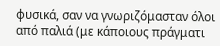φυσικά, σαν να γνωριζόμασταν όλοι από παλιά (με κάποιους πράγματι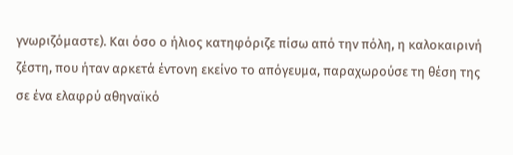γνωριζόμαστε). Και όσο ο ήλιος κατηφόριζε πίσω από την πόλη, η καλοκαιρινή ζέστη, που ήταν αρκετά έντονη εκείνο το απόγευμα, παραχωρούσε τη θέση της σε ένα ελαφρύ αθηναϊκό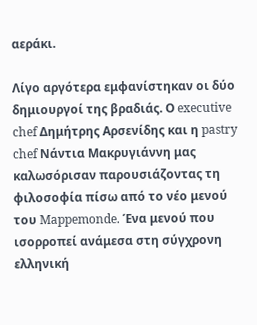αεράκι.

Λίγο αργότερα εμφανίστηκαν οι δύο δημιουργοί της βραδιάς. Ο executive chef Δημήτρης Αρσενίδης και η pastry chef Νάντια Μακρυγιάννη μας καλωσόρισαν παρουσιάζοντας τη φιλοσοφία πίσω από το νέο μενού του Mappemonde. Ένα μενού που ισορροπεί ανάμεσα στη σύγχρονη ελληνική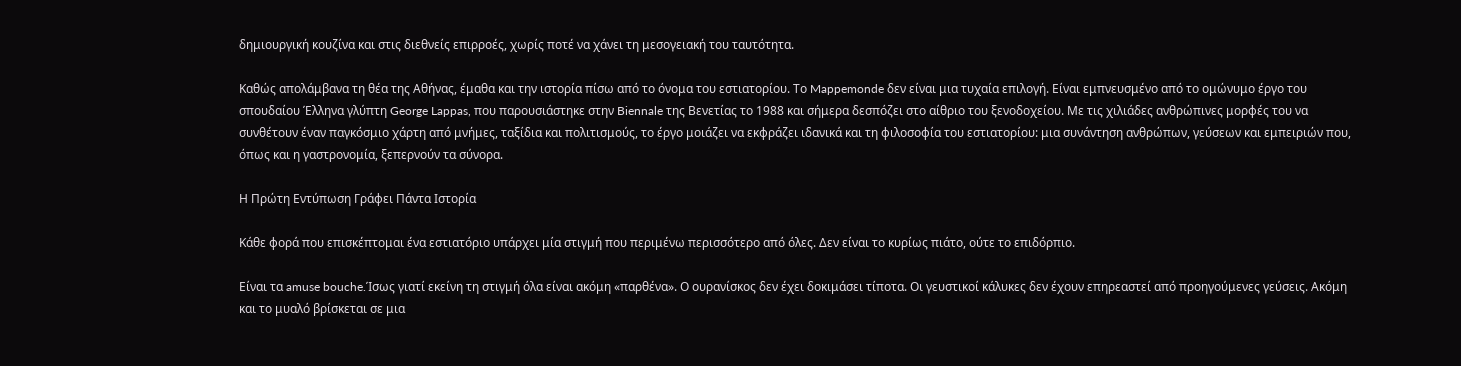δημιουργική κουζίνα και στις διεθνείς επιρροές, χωρίς ποτέ να χάνει τη μεσογειακή του ταυτότητα.

Καθώς απολάμβανα τη θέα της Αθήνας, έμαθα και την ιστορία πίσω από το όνομα του εστιατορίου. Το Mappemonde δεν είναι μια τυχαία επιλογή. Είναι εμπνευσμένο από το ομώνυμο έργο του σπουδαίου Έλληνα γλύπτη George Lappas, που παρουσιάστηκε στην Biennale της Βενετίας το 1988 και σήμερα δεσπόζει στο αίθριο του ξενοδοχείου. Με τις χιλιάδες ανθρώπινες μορφές του να συνθέτουν έναν παγκόσμιο χάρτη από μνήμες, ταξίδια και πολιτισμούς, το έργο μοιάζει να εκφράζει ιδανικά και τη φιλοσοφία του εστιατορίου: μια συνάντηση ανθρώπων, γεύσεων και εμπειριών που, όπως και η γαστρονομία, ξεπερνούν τα σύνορα.

Η Πρώτη Εντύπωση Γράφει Πάντα Ιστορία

Κάθε φορά που επισκέπτομαι ένα εστιατόριο υπάρχει μία στιγμή που περιμένω περισσότερο από όλες. Δεν είναι το κυρίως πιάτο, ούτε το επιδόρπιο.

Είναι τα amuse bouche.Ίσως γιατί εκείνη τη στιγμή όλα είναι ακόμη «παρθένα». Ο ουρανίσκος δεν έχει δοκιμάσει τίποτα. Οι γευστικοί κάλυκες δεν έχουν επηρεαστεί από προηγούμενες γεύσεις. Ακόμη και το μυαλό βρίσκεται σε μια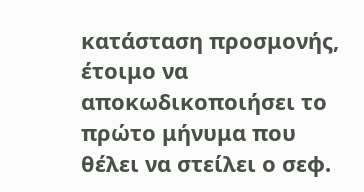κατάσταση προσμονής, έτοιμο να αποκωδικοποιήσει το πρώτο μήνυμα που θέλει να στείλει ο σεφ.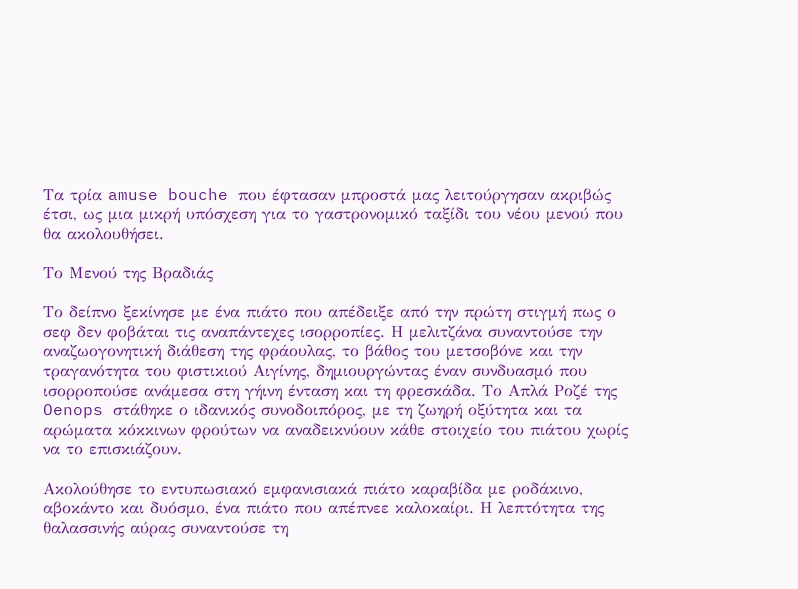Τα τρία amuse bouche που έφτασαν μπροστά μας λειτούργησαν ακριβώς έτσι, ως μια μικρή υπόσχεση για το γαστρονομικό ταξίδι του νέου μενού που θα ακολουθήσει.

Το Μενού της Βραδιάς

Το δείπνο ξεκίνησε με ένα πιάτο που απέδειξε από την πρώτη στιγμή πως ο σεφ δεν φοβάται τις αναπάντεχες ισορροπίες. Η μελιτζάνα συναντούσε την αναζωογονητική διάθεση της φράουλας, το βάθος του μετσοβόνε και την τραγανότητα του φιστικιού Αιγίνης, δημιουργώντας έναν συνδυασμό που ισορροπούσε ανάμεσα στη γήινη ένταση και τη φρεσκάδα. Το Απλά Ροζέ της Oenops στάθηκε ο ιδανικός συνοδοιπόρος, με τη ζωηρή οξύτητα και τα αρώματα κόκκινων φρούτων να αναδεικνύουν κάθε στοιχείο του πιάτου χωρίς να το επισκιάζουν.

Ακολούθησε το εντυπωσιακό εμφανισιακά πιάτο καραβίδα με ροδάκινο, αβοκάντο και δυόσμο, ένα πιάτο που απέπνεε καλοκαίρι. Η λεπτότητα της θαλασσινής αύρας συναντούσε τη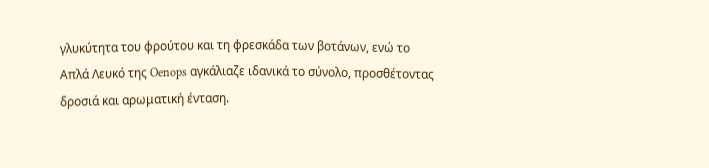γλυκύτητα του φρούτου και τη φρεσκάδα των βοτάνων, ενώ το Απλά Λευκό της Oenops αγκάλιαζε ιδανικά το σύνολο, προσθέτοντας δροσιά και αρωματική ένταση.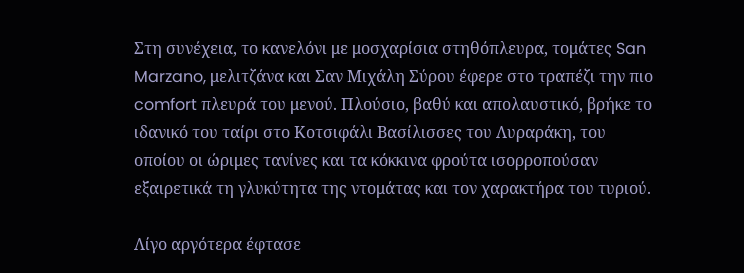Στη συνέχεια, το κανελόνι με μοσχαρίσια στηθόπλευρα, τομάτες San Marzano, μελιτζάνα και Σαν Μιχάλη Σύρου έφερε στο τραπέζι την πιο comfort πλευρά του μενού. Πλούσιο, βαθύ και απολαυστικό, βρήκε το ιδανικό του ταίρι στο Κοτσιφάλι Βασίλισσες του Λυραράκη, του οποίου οι ώριμες τανίνες και τα κόκκινα φρούτα ισορροπούσαν εξαιρετικά τη γλυκύτητα της ντομάτας και τον χαρακτήρα του τυριού.

Λίγο αργότερα έφτασε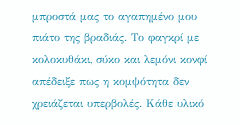μπροστά μας το αγαπημένο μου πιάτο της βραδιάς. Το φαγκρί με κολοκυθάκι, σύκο και λεμόνι κονφί απέδειξε πως η κομψότητα δεν χρειάζεται υπερβολές. Κάθε υλικό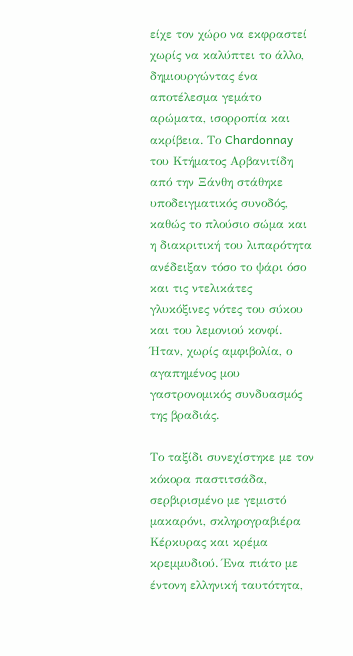είχε τον χώρο να εκφραστεί χωρίς να καλύπτει το άλλο, δημιουργώντας ένα αποτέλεσμα γεμάτο αρώματα, ισορροπία και ακρίβεια. Το Chardonnay του Κτήματος Αρβανιτίδη από την Ξάνθη στάθηκε υποδειγματικός συνοδός, καθώς το πλούσιο σώμα και η διακριτική του λιπαρότητα ανέδειξαν τόσο το ψάρι όσο και τις ντελικάτες γλυκόξινες νότες του σύκου και του λεμονιού κονφί. Ήταν, χωρίς αμφιβολία, ο αγαπημένος μου γαστρονομικός συνδυασμός της βραδιάς.

Το ταξίδι συνεχίστηκε με τον κόκορα παστιτσάδα, σερβιρισμένο με γεμιστό μακαρόνι, σκληρογραβιέρα Κέρκυρας και κρέμα κρεμμυδιού. Ένα πιάτο με έντονη ελληνική ταυτότητα,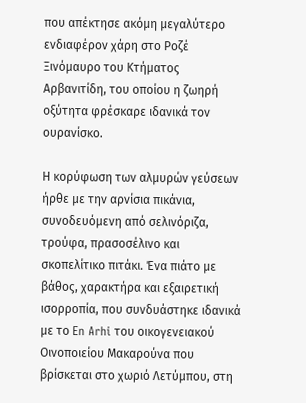που απέκτησε ακόμη μεγαλύτερο ενδιαφέρον χάρη στο Ροζέ Ξινόμαυρο του Κτήματος Αρβανιτίδη, του οποίου η ζωηρή οξύτητα φρέσκαρε ιδανικά τον ουρανίσκο.

Η κορύφωση των αλμυρών γεύσεων ήρθε με την αρνίσια πικάνια, συνοδευόμενη από σελινόριζα, τρούφα, πρασοσέλινο και σκοπελίτικο πιτάκι. Ένα πιάτο με βάθος, χαρακτήρα και εξαιρετική ισορροπία, που συνδυάστηκε ιδανικά με το En Arhi του οικογενειακού Οινοποιείου Μακαρούνα που βρίσκεται στο χωριό Λετύμπου, στη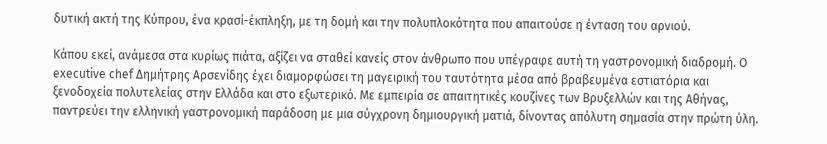δυτική ακτή της Κύπρου, ένα κρασί-έκπληξη, με τη δομή και την πολυπλοκότητα που απαιτούσε η ένταση του αρνιού.

Κάπου εκεί, ανάμεσα στα κυρίως πιάτα, αξίζει να σταθεί κανείς στον άνθρωπο που υπέγραφε αυτή τη γαστρονομική διαδρομή. Ο executive chef Δημήτρης Αρσενίδης έχει διαμορφώσει τη μαγειρική του ταυτότητα μέσα από βραβευμένα εστιατόρια και ξενοδοχεία πολυτελείας στην Ελλάδα και στο εξωτερικό. Με εμπειρία σε απαιτητικές κουζίνες των Βρυξελλών και της Αθήνας, παντρεύει την ελληνική γαστρονομική παράδοση με μια σύγχρονη δημιουργική ματιά, δίνοντας απόλυτη σημασία στην πρώτη ύλη.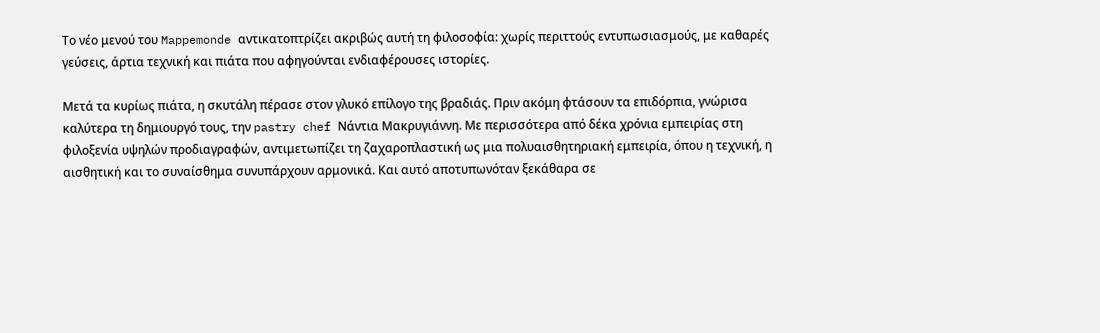Το νέο μενού του Mappemonde αντικατοπτρίζει ακριβώς αυτή τη φιλοσοφία: χωρίς περιττούς εντυπωσιασμούς, με καθαρές γεύσεις, άρτια τεχνική και πιάτα που αφηγούνται ενδιαφέρουσες ιστορίες.

Μετά τα κυρίως πιάτα, η σκυτάλη πέρασε στον γλυκό επίλογο της βραδιάς. Πριν ακόμη φτάσουν τα επιδόρπια, γνώρισα καλύτερα τη δημιουργό τους, την pastry chef Νάντια Μακρυγιάννη. Με περισσότερα από δέκα χρόνια εμπειρίας στη φιλοξενία υψηλών προδιαγραφών, αντιμετωπίζει τη ζαχαροπλαστική ως μια πολυαισθητηριακή εμπειρία, όπου η τεχνική, η αισθητική και το συναίσθημα συνυπάρχουν αρμονικά. Και αυτό αποτυπωνόταν ξεκάθαρα σε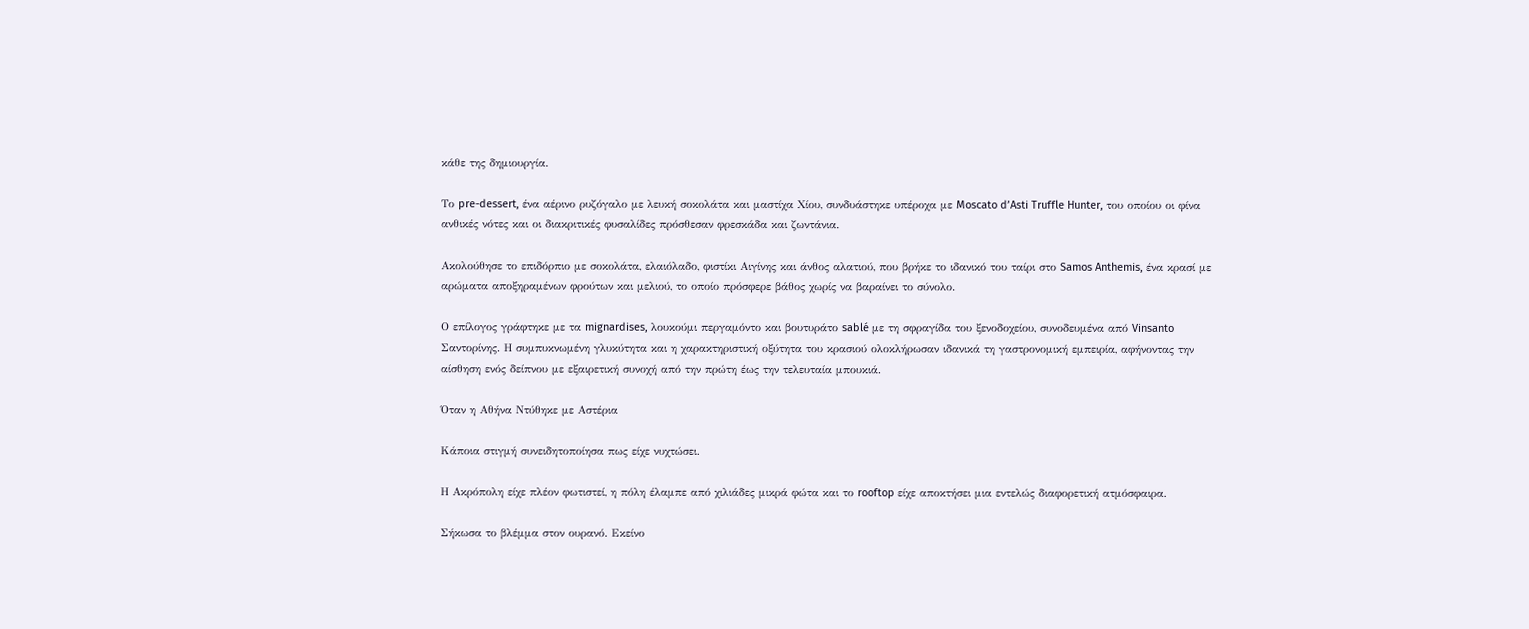κάθε της δημιουργία.

Το pre-dessert, ένα αέρινο ρυζόγαλο με λευκή σοκολάτα και μαστίχα Χίου, συνδυάστηκε υπέροχα με Moscato d’Asti Truffle Hunter, του οποίου οι φίνα ανθικές νότες και οι διακριτικές φυσαλίδες πρόσθεσαν φρεσκάδα και ζωντάνια.

Ακολούθησε το επιδόρπιο με σοκολάτα, ελαιόλαδο, φιστίκι Αιγίνης και άνθος αλατιού, που βρήκε το ιδανικό του ταίρι στο Samos Anthemis, ένα κρασί με αρώματα αποξηραμένων φρούτων και μελιού, το οποίο πρόσφερε βάθος χωρίς να βαραίνει το σύνολο.

Ο επίλογος γράφτηκε με τα mignardises, λουκούμι περγαμόντο και βουτυράτο sablé με τη σφραγίδα του ξενοδοχείου, συνοδευμένα από Vinsanto Σαντορίνης. Η συμπυκνωμένη γλυκύτητα και η χαρακτηριστική οξύτητα του κρασιού ολοκλήρωσαν ιδανικά τη γαστρονομική εμπειρία, αφήνοντας την αίσθηση ενός δείπνου με εξαιρετική συνοχή από την πρώτη έως την τελευταία μπουκιά.

Όταν η Αθήνα Ντύθηκε με Αστέρια

Κάποια στιγμή συνειδητοποίησα πως είχε νυχτώσει.

Η Ακρόπολη είχε πλέον φωτιστεί, η πόλη έλαμπε από χιλιάδες μικρά φώτα και το rooftop είχε αποκτήσει μια εντελώς διαφορετική ατμόσφαιρα.

Σήκωσα το βλέμμα στον ουρανό. Εκείνο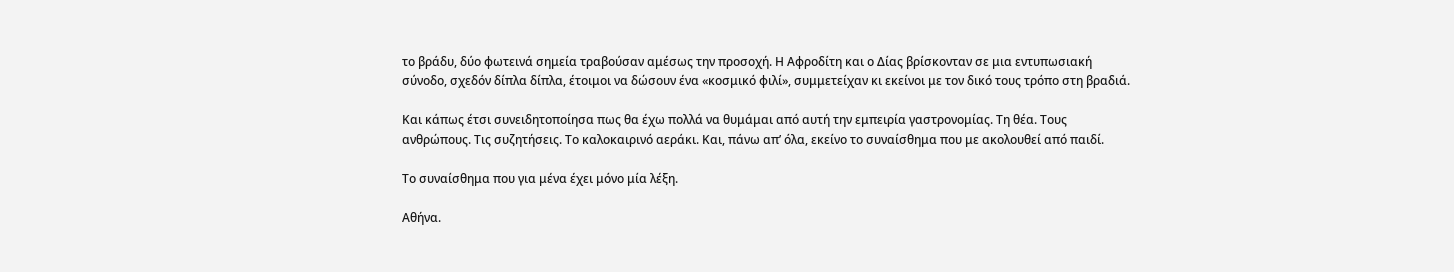το βράδυ, δύο φωτεινά σημεία τραβούσαν αμέσως την προσοχή. Η Αφροδίτη και ο Δίας βρίσκονταν σε μια εντυπωσιακή σύνοδο, σχεδόν δίπλα δίπλα, έτοιμοι να δώσουν ένα «κοσμικό φιλί», συμμετείχαν κι εκείνοι με τον δικό τους τρόπο στη βραδιά.

Και κάπως έτσι συνειδητοποίησα πως θα έχω πολλά να θυμάμαι από αυτή την εμπειρία γαστρονομίας. Τη θέα. Τους ανθρώπους. Τις συζητήσεις. Το καλοκαιρινό αεράκι. Και, πάνω απ’ όλα, εκείνο το συναίσθημα που με ακολουθεί από παιδί.

Το συναίσθημα που για μένα έχει μόνο μία λέξη.

Αθήνα.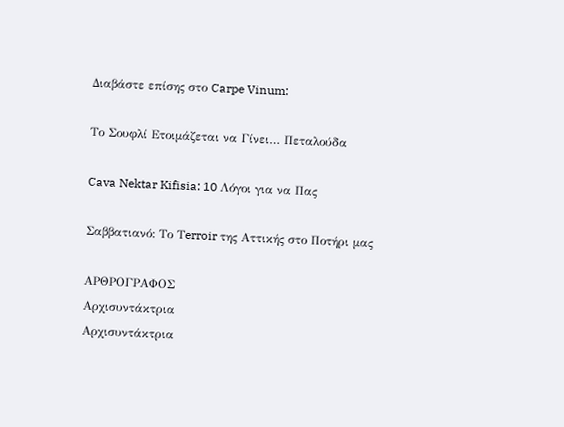Διαβάστε επίσης στο Carpe Vinum:

Το Σουφλί Ετοιμάζεται να Γίνει… Πεταλούδα

Cava Nektar Kifisia: 10 Λόγοι για να Πας

Σαββατιανό: Το Τerroir της Αττικής στο Ποτήρι μας

ΑΡΘΡΟΓΡΑΦΟΣ
Αρχισυντάκτρια
Αρχισυντάκτρια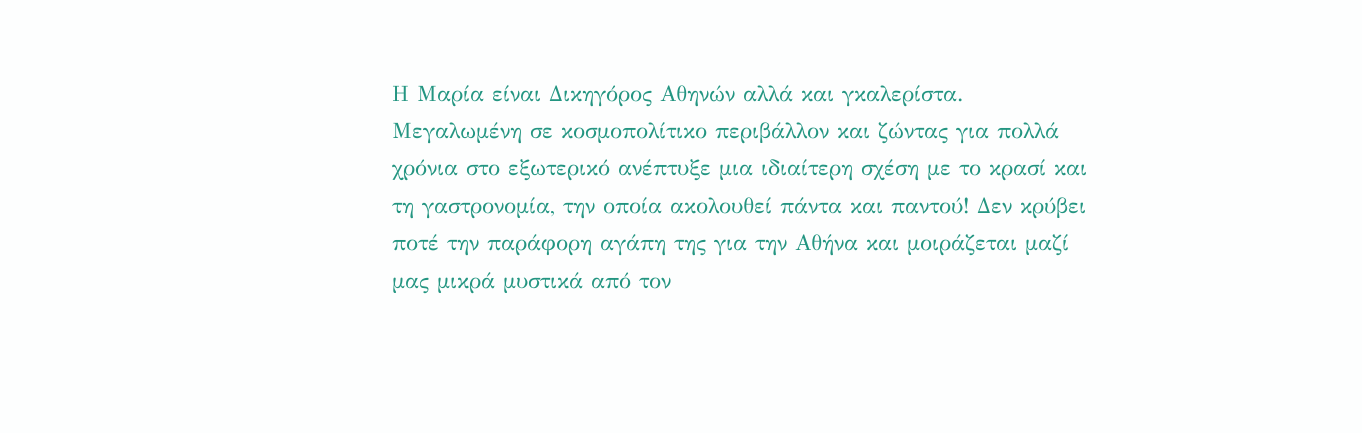Η Μαρία είναι Δικηγόρος Αθηνών αλλά και γκαλερίστα. Μεγαλωμένη σε κοσμοπολίτικο περιβάλλον και ζώντας για πολλά χρόνια στο εξωτερικό ανέπτυξε μια ιδιαίτερη σχέση με το κρασί και τη γαστρονομία, την οποία ακολουθεί πάντα και παντού! Δεν κρύβει ποτέ την παράφορη αγάπη της για την Αθήνα και μοιράζεται μαζί μας μικρά μυστικά από τον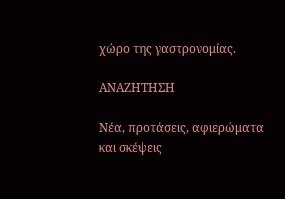χώρο της γαστρονομίας.

ΑΝΑΖΗΤΗΣΗ

Νέα, προτάσεις, αφιερώματα και σκέψεις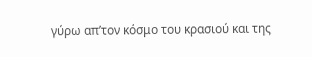γύρω απ’τον κόσμο του κρασιού και της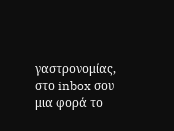γαστρονομίας, στο inbox σου μια φορά το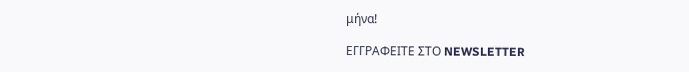μήνα!

ΕΓΓPΑΦΕΙΤΕ ΣΤΟ NEWSLETTER